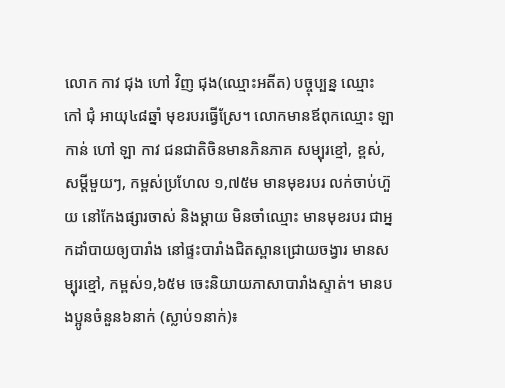លោក កាវ ជុង ហៅ វិញ ជុង(ឈ្មោះអតីត) បច្ចុប្បន្ន ឈ្មោះ កៅ ជុំ អាយុ៤៨ឆ្នាំ មុខរបរធ្វើស្រែ។ លោកមានឪពុកឈ្មោះ ឡា កាន់ ហៅ ឡា កាវ ជនជាតិចិនមានភិនភាគ សម្បុរខ្មៅ, ខ្ពស់, សម្តីមួយៗ, កម្ពស់ប្រហែល ១,៧៥ម មានមុខរបរ លក់ចាប់ហ៊ួយ នៅកែងផ្សារចាស់ និងម្ដាយ មិនចាំឈ្មោះ មានមុខរបរ ជាអ្នកដាំបាយឲ្យបារាំង នៅផ្ទះបារាំងជិតស្ពានជ្រោយចង្វារ មានសម្បុរខ្មៅ, កម្ពស់១,៦៥ម ចេះនិយាយភាសាបារាំងស្ទាត់។ មានបងប្អូនចំនួន៦នាក់ (ស្លាប់១នាក់)៖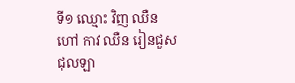ទី១ ឈ្មោះ វិញ ឈឺន ហៅ កាវ ឈឺន រៀនជួសជុលឡា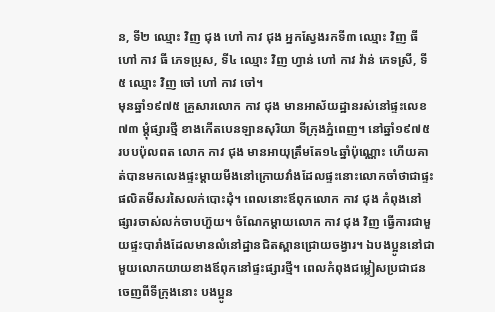ន, ទី២ ឈ្មោះ វិញ ជុង ហៅ កាវ ជុង អ្នកស្វែងរកទី៣ ឈ្មោះ វិញ ធី ហៅ កាវ ធី ភេទប្រុស, ទី៤ ឈ្មោះ វិញ ហ្វាន់ ហៅ កាវ វ៉ាន់ ភេទស្រី, ទី៥ ឈ្មោះ វិញ ចៅ ហៅ កាវ ចៅ។
មុនឆ្នាំ១៩៧៥ គ្រួសារលោក កាវ ជុង មានអាស័យដ្ឋានរស់នៅផ្ទះលេខ៧៣ ម្តុំផ្សារថ្មី ខាងកើតបេនឡានសុរិយា ទីក្រុងភ្នំពេញ។ នៅឆ្នាំ១៩៧៥ របបប៉ុលពត លោក កាវ ជុង មានអាយុត្រឹមតែ១៤ឆ្នាំប៉ុណ្ណោះ ហើយគាត់បានមកលេងផ្ទះម្តាយមីងនៅក្រោយវាំងដែលផ្ទះនោះលោកចាំថាជាផ្ទះផលិតមីសរសៃលក់បោះដុំ។ ពេលនោះឪពុកលោក កាវ ជុង កំពុងនៅផ្សារចាស់លក់ចាបហ៊ួយ។ ចំណែកម្ដាយលោក កាវ ជុង វិញ ធ្វើការជាមួយផ្ទះបារាំងដែលមានលំនៅដ្ឋានជិតស្ពានជ្រោយចង្វារ។ ឯបងប្អូននៅជាមួយលោកយាយខាងឪពុកនៅផ្ទះផ្សារថ្មី។ ពេលកំពុងជម្លៀសប្រជាជនចេញពីទីក្រុងនោះ បងប្អូន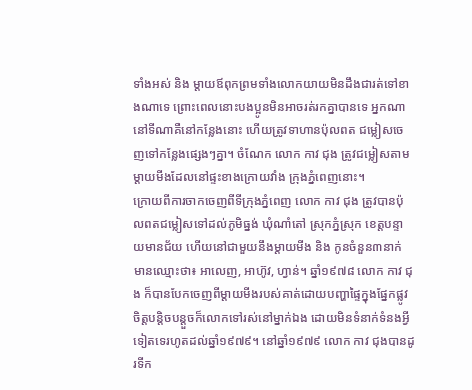ទាំងអស់ និង ម្ដាយឪពុកព្រមទាំងលោកយាយមិនដឹងជារត់ទៅខាងណាទេ ព្រោះពេលនោះបងប្អូនមិនអាចរត់រកគ្នាបានទេ អ្នកណានៅទីណាគឺនៅកន្លែងនោះ ហើយត្រូវទាហានប៉ុលពត ជម្លៀសចេញទៅកន្លែងផ្សេងៗគ្នា។ ចំណែក លោក កាវ ជុង ត្រូវជម្លៀសតាមម្ដាយមីងដែលនៅផ្ទះខាងក្រោយវាំង ក្រុងភ្នំពេញនោះ។
ក្រោយពីការចាកចេញពីទីក្រុងភ្នំពេញ លោក កាវ ជុង ត្រូវបានប៉ុលពតជម្លៀសទៅដល់ភូមិធ្នង់ ឃុំណាំតៅ ស្រុកភ្នំស្រុក ខេត្តបន្ទាយមានជ័យ ហើយនៅជាមួយនឹងម្ដាយមីង និង កូនចំនួន៣នាក់ មានឈ្មោះថា៖ អាលេញ, អាហ៊ូវ, ហ្វាន់។ ឆ្នាំ១៩៧៨ លោក កាវ ជុង ក៏បានបែកចេញពីម្ដាយមីងរបស់គាត់ដោយបញ្ហាផ្ទៃក្នុងផ្នែកផ្លូវចិត្តបន្តិចបន្តួចក៏លោកទៅរស់នៅម្នាក់ឯង ដោយមិនទំនាក់ទំនងអ្វីទៀតទេរហូតដល់ឆ្នាំ១៩៧៩។ នៅឆ្នាំ១៩៧៩ លោក កាវ ជុងបានដូរទីក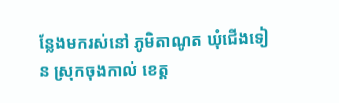ន្លែងមករស់នៅ ភូមិតាណូត ឃុំជើងទៀន ស្រុកចុងកាល់ ខេត្ត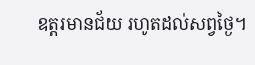ឧត្តរមានជ័យ រហូតដល់សព្វថ្ងៃ។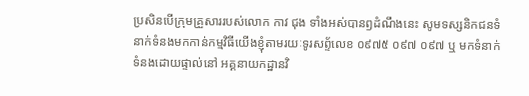ប្រសិនបើក្រុមគ្រួសាររបស់លោក កាវ ជុង ទាំងអស់បានឭដំណឹងនេះ សូមទស្សនិកជនទំនាក់ទំនងមកកាន់កម្មវិធីយើងខ្ញុំតាមរយៈទូរសព្ទ័លេខ ០៩៧៥ ០៩៧ ០៩៧ ឬ មកទំនាក់ទំនងដោយផ្ទាល់នៅ អគ្គនាយកដ្ឋានវិ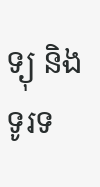ទ្យុ និង ទូរទ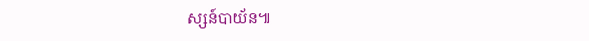ស្សន៍បាយ័ន៕